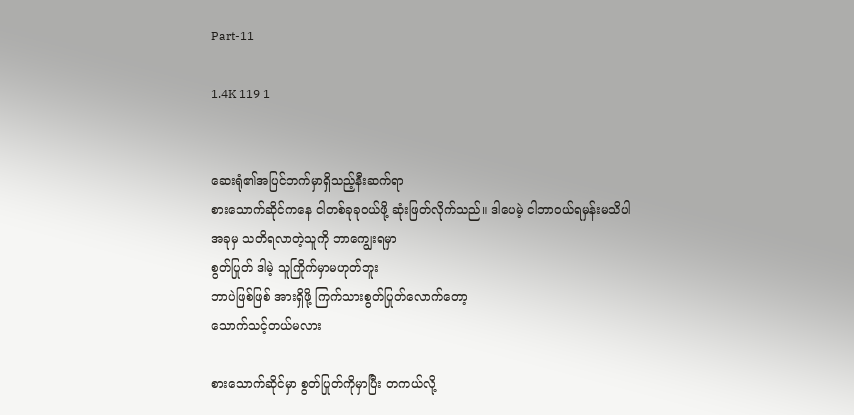Part-11

1.4K 119 1


ဆေးရုံ၏အပြင်ဘက်မှာရှိသည့်နီးဆက်ရာ
စားသောက်ဆိုင်ကနေ ငါတစ်ခုခုဝယ်ဖို့ ဆုံးဖြတ်လိုက်သည်။ ဒါပေမဲ့ ငါဘာဝယ်ရမှန်းမသိပါ
အခုမှ သတိရလာတဲ့သူကို ဘာကျွေးရမှာ
စွတ်ပြုတ် ဒါ‌မဲ့ သူကြိုက်မှာမဟုတ်ဘူး
ဘာပဲဖြစ်ဖြစ် အားရှိဖို့ ကြက်သားစွတ်ပြုတ်လောက်တော့
သောက်သင့်တယ်မလား

စားသောက်ဆိုင်မှာ စွတ်ပြုတ်ကိုမှာပြီး တကယ်လို့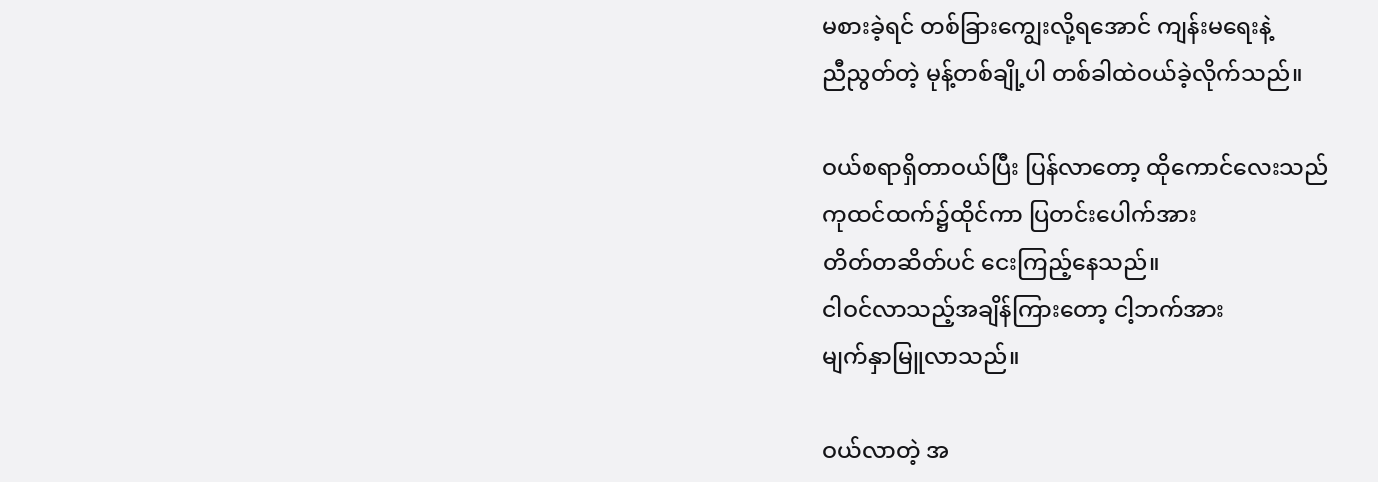မစားခဲ့ရင် တစ်ခြားကျွေးလို့ရအောင် ကျန်းမရေးနဲ့
ညီညွတ်တဲ့ မုန့်တစ်ချို့ပါ တစ်ခါထဲဝယ်ခဲ့လိုက်သည်။

ဝယ်စရာရှိတာဝယ်ပြီး ပြန်လာတော့ ထိုကောင်လေးသည်
ကုထင်ထက်၌ထိုင်ကာ ပြတင်းပေါက်အား
တိတ်တဆိတ်ပင် ငေးကြည့်နေသည်။
ငါဝင်လာသည့်အချိန်ကြားတော့ ငါ့ဘက်အား
မျက်နှာမြူလာသည်။

ဝယ်လာတဲ့ အ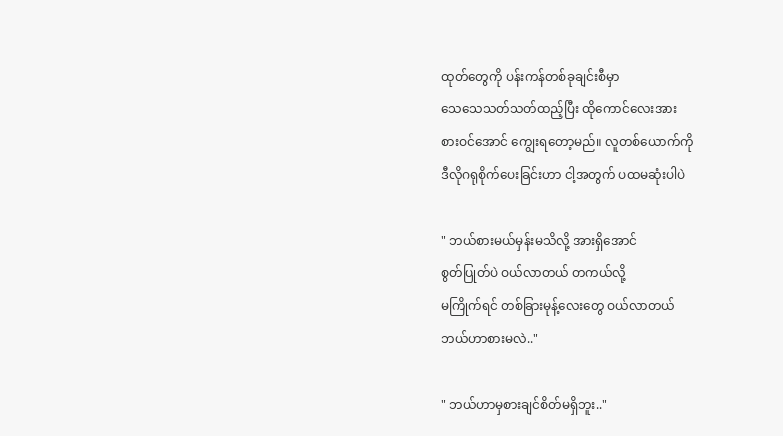ထုတ်တွေကို ပန်းကန်တစ်ခုချင်းစီမှာ
သေသေသတ်သတ်ထည့်ပြီး ထိုကောင်လေးအား
စားဝင်အောင် ကျွေးရတော့မည်။ လူတစ်ယောက်ကို
ဒီလိုဂရုစိုက်ပေးခြင်းဟာ ငါ့အတွက် ပထမဆုံးပါပဲ

" ဘယ်စားမယ်မှန်းမသိလို့ အားရှိအောင်
စွတ်ပြုတ်ပဲ ဝယ်လာတယ် တကယ်လို့
မကြိုက်ရင် တစ်ခြားမုန့်လေးတွေ ဝယ်လာတယ်
ဘယ်ဟာစားမလဲ.."

" ဘယ်ဟာမှစားချင်စိတ်မရှိဘူး.."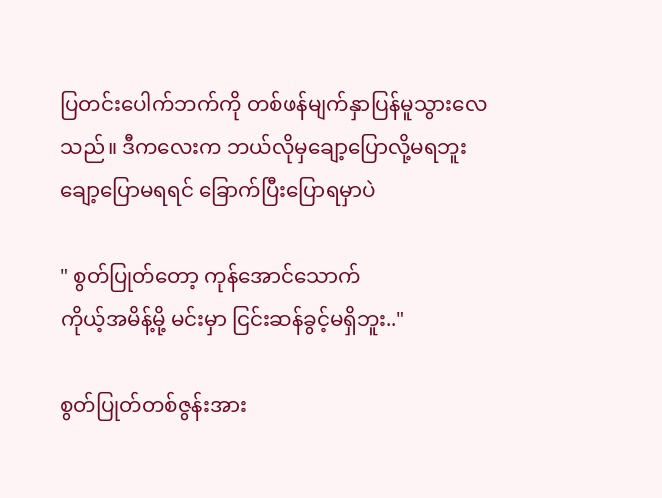ပြတင်းပေါက်ဘက်ကို တစ်ဖန်မျက်နှာပြန်မူ‌သွားလေသည်။ ဒီကလေးက ဘယ်လိုမှချော့ပြောလို့မရဘူး
ချော့ပြောမရရင် ခြောက်ပြီးပြောရမှာပဲ

" စွတ်ပြုတ်တော့ ကုန်အောင်သောက်
ကိုယ့်အမိန့်မို့ မင်းမှာ ငြင်းဆန်ခွင့်မရှိဘူး.."

စွတ်ပြုတ်တစ်ဇွန်းအား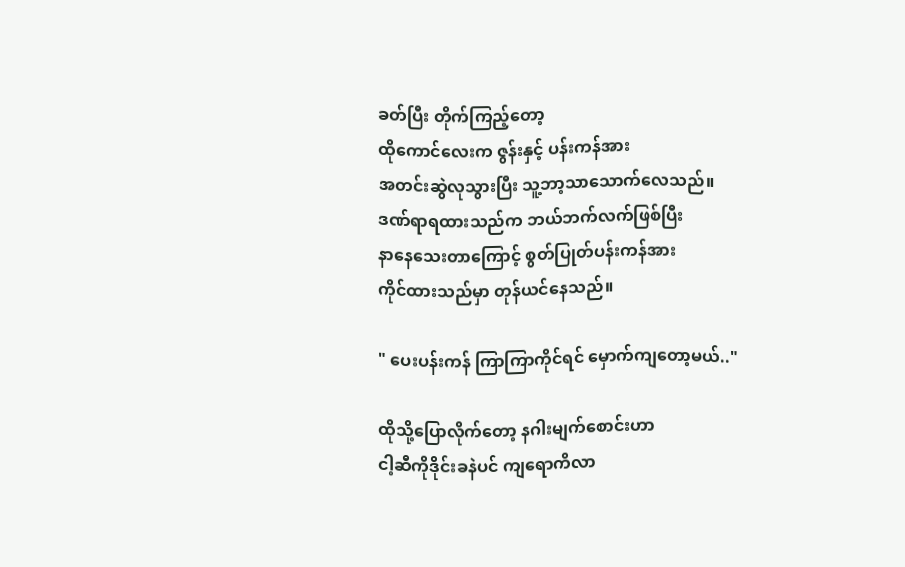ခတ်ပြီး တိုက်ကြည့်တော့
ထိုကောင်လေးက ဇွန်းနှင့် ပန်းကန်အား
အတင်းဆွဲလုသွားပြီး သူ့ဘာ့သာသောက်လေသည်။
ဒဏ်ရာရထားသည်က ဘယ်ဘက်လက်ဖြစ်ပြီး
နာနေသေးတာကြောင့် စွတ်ပြုတ်ပန်းကန်အား
ကိုင်ထားသည်မှာ တုန်ယင်နေသည်။

" ပေးပန်းကန် ကြာကြာကိုင်ရင် မှောက်ကျတော့မယ်.."

ထိုသို့ပြောလိုက်တော့ နဂါးမျက်စောင်းဟာ
ငါ့ဆီကိုဒိုင်းခနဲပင် ကျရောကိလာ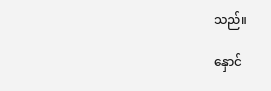သည်။

နှောင်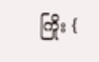ကြိုး {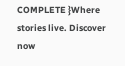COMPLETE }Where stories live. Discover now